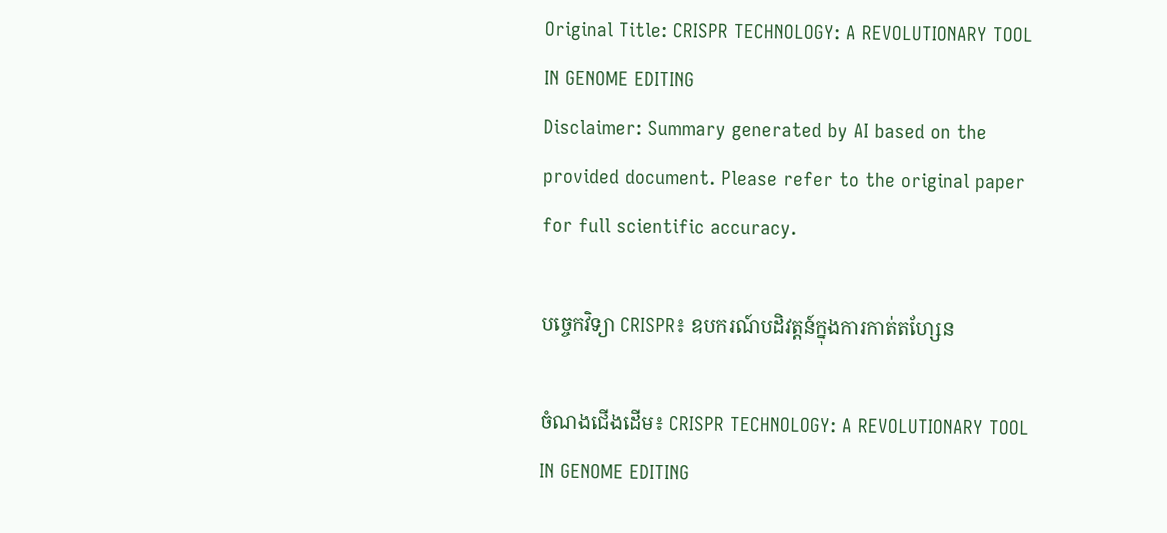Original Title: CRISPR TECHNOLOGY: A REVOLUTIONARY TOOL IN GENOME EDITING
Disclaimer: Summary generated by AI based on the provided document. Please refer to the original paper for full scientific accuracy.

បច្ចេកវិទ្យា CRISPR៖ ឧបករណ៍បដិវត្តន៍ក្នុងការកាត់តហ្សែន

ចំណងជើងដើម៖ CRISPR TECHNOLOGY: A REVOLUTIONARY TOOL IN GENOME EDITING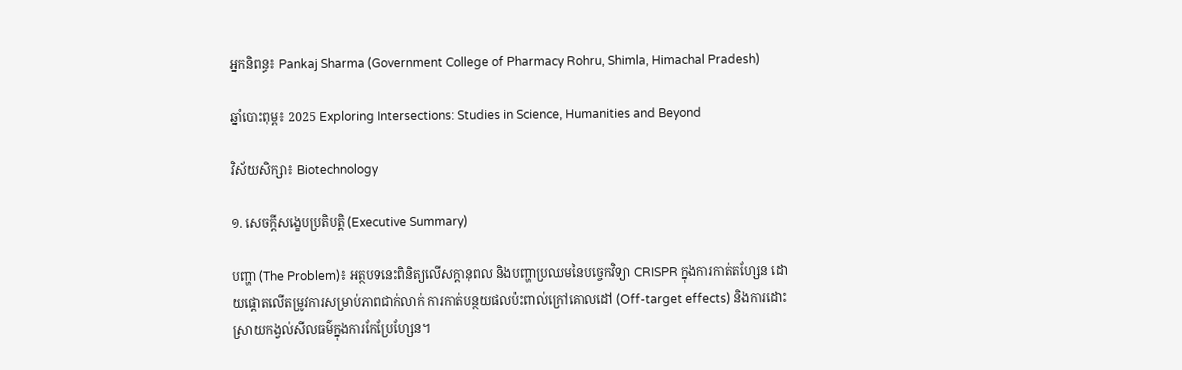អ្នកនិពន្ធ៖ Pankaj Sharma (Government College of Pharmacy Rohru, Shimla, Himachal Pradesh)

ឆ្នាំបោះពុម្ព៖ 2025 Exploring Intersections: Studies in Science, Humanities and Beyond

វិស័យសិក្សា៖ Biotechnology

១. សេចក្តីសង្ខេបប្រតិបត្តិ (Executive Summary)

បញ្ហា (The Problem)៖ អត្ថបទនេះពិនិត្យលើសក្តានុពល និងបញ្ហាប្រឈមនៃបច្ចេកវិទ្យា CRISPR ក្នុងការកាត់តហ្សែន ដោយផ្តោតលើតម្រូវការសម្រាប់ភាពជាក់លាក់ ការកាត់បន្ថយផលប៉ះពាល់ក្រៅគោលដៅ (Off-target effects) និងការដោះស្រាយកង្វល់សីលធម៌ក្នុងការកែប្រែហ្សែន។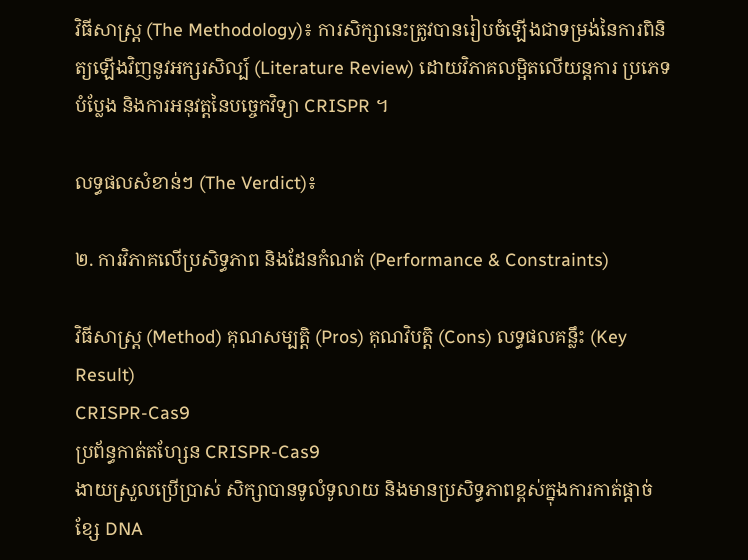វិធីសាស្ត្រ (The Methodology)៖ ការសិក្សានេះត្រូវបានរៀបចំឡើងជាទម្រង់នៃការពិនិត្យឡើងវិញនូវអក្សរសិល្ប៍ (Literature Review) ដោយវិភាគលម្អិតលើយន្តការ ប្រភេទបំប្លែង និងការអនុវត្តនៃបច្ចេកវិទ្យា CRISPR ។

លទ្ធផលសំខាន់ៗ (The Verdict)៖

២. ការវិភាគលើប្រសិទ្ធភាព និងដែនកំណត់ (Performance & Constraints)

វិធីសាស្ត្រ (Method) គុណសម្បត្តិ (Pros) គុណវិបត្តិ (Cons) លទ្ធផលគន្លឹះ (Key Result)
CRISPR-Cas9
ប្រព័ន្ធកាត់តហ្សែន CRISPR-Cas9
ងាយស្រួលប្រើប្រាស់ សិក្សាបានទូលំទូលាយ និងមានប្រសិទ្ធភាពខ្ពស់ក្នុងការកាត់ផ្តាច់ខ្សែ DNA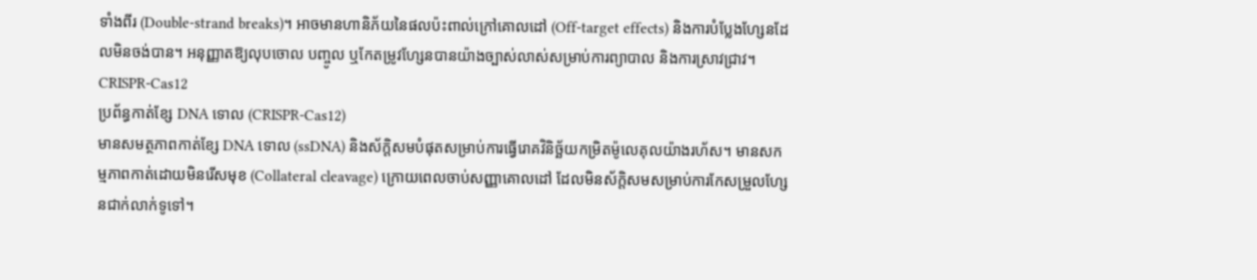ទាំងពីរ (Double-strand breaks)។ អាចមានហានិភ័យនៃផលប៉ះពាល់ក្រៅគោលដៅ (Off-target effects) និងការបំប្លែងហ្សែនដែលមិនចង់បាន។ អនុញ្ញាតឱ្យលុបចោល បញ្ចូល ឬកែតម្រូវហ្សែនបានយ៉ាងច្បាស់លាស់សម្រាប់ការព្យាបាល និងការស្រាវជ្រាវ។
CRISPR-Cas12
ប្រព័ន្ធកាត់ខ្សែ DNA ទោល (CRISPR-Cas12)
មានសមត្ថភាពកាត់ខ្សែ DNA ទោល (ssDNA) និងស័ក្តិសមបំផុតសម្រាប់ការធ្វើរោគវិនិច្ឆ័យកម្រិតម៉ូលេគុលយ៉ាងរហ័ស។ មានសកម្មភាពកាត់ដោយមិនរើសមុខ (Collateral cleavage) ក្រោយពេលចាប់សញ្ញាគោលដៅ ដែលមិនស័ក្តិសមសម្រាប់ការកែសម្រួលហ្សែនជាក់លាក់ទូទៅ។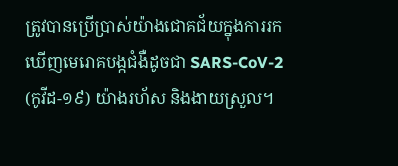ត្រូវបានប្រើប្រាស់យ៉ាងជោគជ័យក្នុងការរកឃើញមេរោគបង្កជំងឺដូចជា SARS-CoV-2 (កូវីដ-១៩) យ៉ាងរហ័ស និងងាយស្រួល។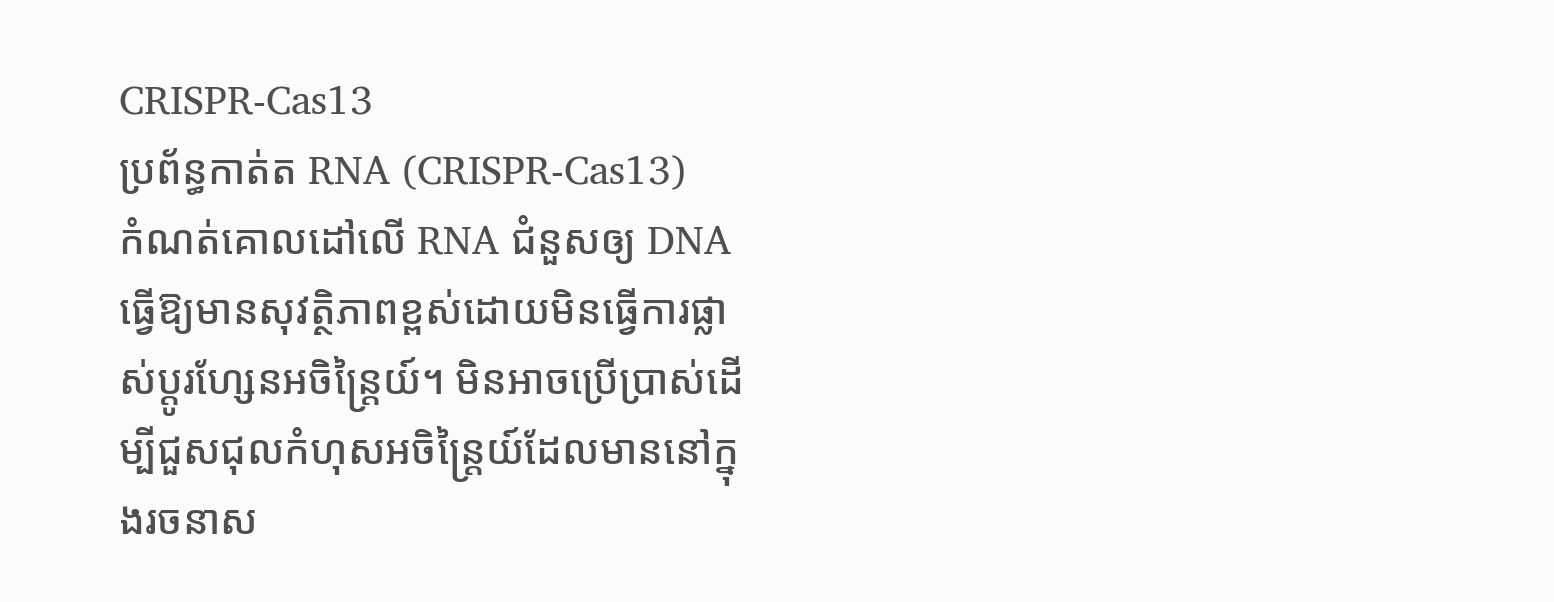CRISPR-Cas13
ប្រព័ន្ធកាត់ត RNA (CRISPR-Cas13)
កំណត់គោលដៅលើ RNA ជំនួសឲ្យ DNA ធ្វើឱ្យមានសុវត្ថិភាពខ្ពស់ដោយមិនធ្វើការផ្លាស់ប្តូរហ្សែនអចិន្ត្រៃយ៍។ មិនអាចប្រើប្រាស់ដើម្បីជួសជុលកំហុសអចិន្ត្រៃយ៍ដែលមាននៅក្នុងរចនាស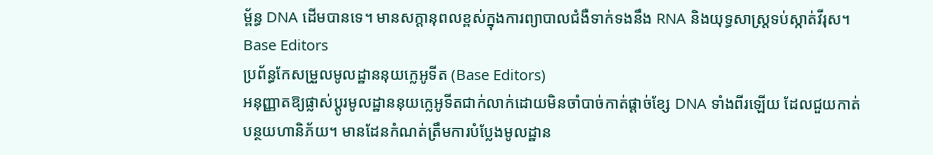ម្ព័ន្ធ DNA ដើមបានទេ។ មានសក្តានុពលខ្ពស់ក្នុងការព្យាបាលជំងឺទាក់ទងនឹង RNA និងយុទ្ធសាស្ត្រទប់ស្កាត់វីរុស។
Base Editors
ប្រព័ន្ធកែសម្រួលមូលដ្ឋាននុយក្លេអូទីត (Base Editors)
អនុញ្ញាតឱ្យផ្លាស់ប្តូរមូលដ្ឋាននុយក្លេអូទីតជាក់លាក់ដោយមិនចាំបាច់កាត់ផ្តាច់ខ្សែ DNA ទាំងពីរឡើយ ដែលជួយកាត់បន្ថយហានិភ័យ។ មានដែនកំណត់ត្រឹមការបំប្លែងមូលដ្ឋាន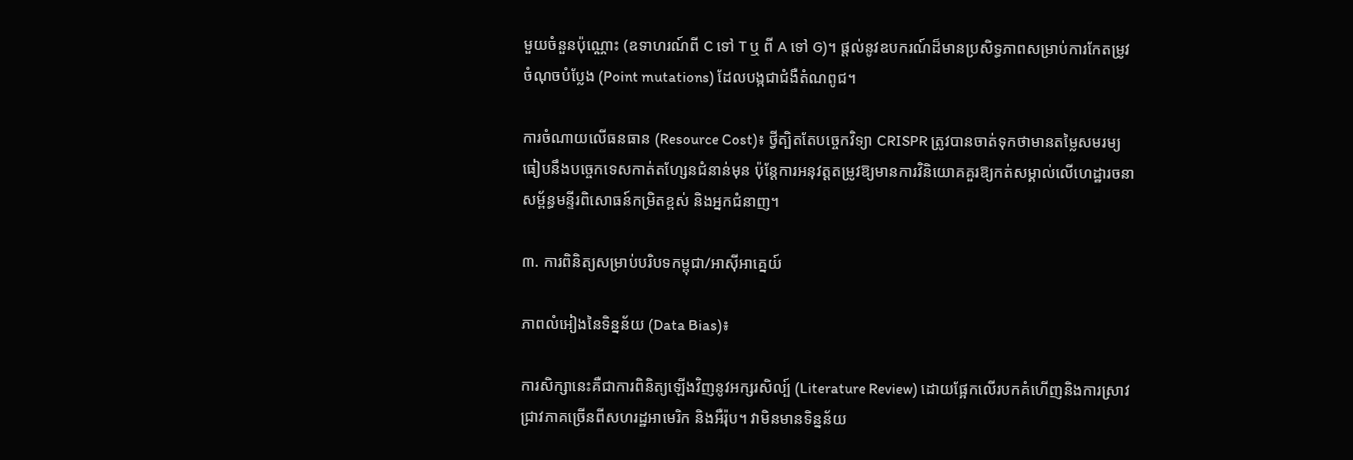មួយចំនួនប៉ុណ្ណោះ (ឧទាហរណ៍ពី C ទៅ T ឬ ពី A ទៅ G)។ ផ្តល់នូវឧបករណ៍ដ៏មានប្រសិទ្ធភាពសម្រាប់ការកែតម្រូវចំណុចបំប្លែង (Point mutations) ដែលបង្កជាជំងឺតំណពូជ។

ការចំណាយលើធនធាន (Resource Cost)៖ ថ្វីត្បិតតែបច្ចេកវិទ្យា CRISPR ត្រូវបានចាត់ទុកថាមានតម្លៃសមរម្យធៀបនឹងបច្ចេកទេសកាត់តហ្សែនជំនាន់មុន ប៉ុន្តែការអនុវត្តតម្រូវឱ្យមានការវិនិយោគគួរឱ្យកត់សម្គាល់លើហេដ្ឋារចនាសម្ព័ន្ធមន្ទីរពិសោធន៍កម្រិតខ្ពស់ និងអ្នកជំនាញ។

៣. ការពិនិត្យសម្រាប់បរិបទកម្ពុជា/អាស៊ីអាគ្នេយ៍

ភាពលំអៀងនៃទិន្នន័យ (Data Bias)៖

ការសិក្សានេះគឺជាការពិនិត្យឡើងវិញនូវអក្សរសិល្ប៍ (Literature Review) ដោយផ្អែកលើរបកគំហើញនិងការស្រាវជ្រាវភាគច្រើនពីសហរដ្ឋអាមេរិក និងអឺរ៉ុប។ វាមិនមានទិន្នន័យ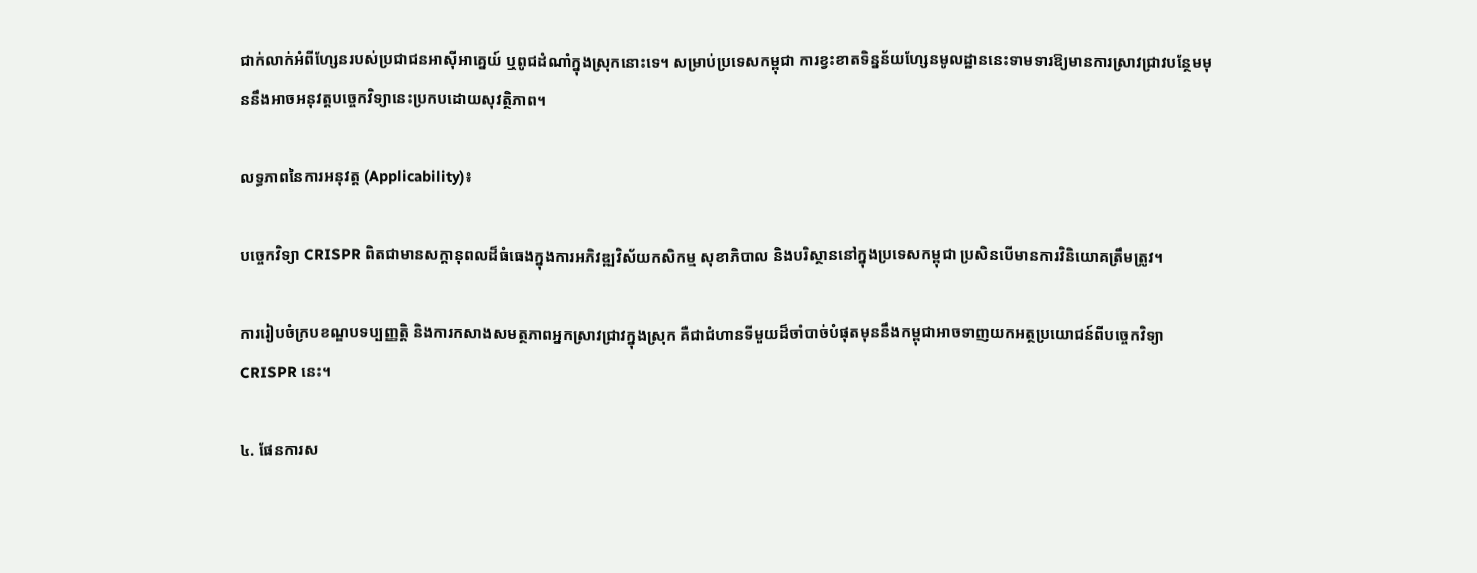ជាក់លាក់អំពីហ្សែនរបស់ប្រជាជនអាស៊ីអាគ្នេយ៍ ឬពូជដំណាំក្នុងស្រុកនោះទេ។ សម្រាប់ប្រទេសកម្ពុជា ការខ្វះខាតទិន្នន័យហ្សែនមូលដ្ឋាននេះទាមទារឱ្យមានការស្រាវជ្រាវបន្ថែមមុននឹងអាចអនុវត្តបច្ចេកវិទ្យានេះប្រកបដោយសុវត្ថិភាព។

លទ្ធភាពនៃការអនុវត្ត (Applicability)៖

បច្ចេកវិទ្យា CRISPR ពិតជាមានសក្តានុពលដ៏ធំធេងក្នុងការអភិវឌ្ឍវិស័យកសិកម្ម សុខាភិបាល និងបរិស្ថាននៅក្នុងប្រទេសកម្ពុជា ប្រសិនបើមានការវិនិយោគត្រឹមត្រូវ។

ការរៀបចំក្របខណ្ឌបទប្បញ្ញត្តិ និងការកសាងសមត្ថភាពអ្នកស្រាវជ្រាវក្នុងស្រុក គឺជាជំហានទីមួយដ៏ចាំបាច់បំផុតមុននឹងកម្ពុជាអាចទាញយកអត្ថប្រយោជន៍ពីបច្ចេកវិទ្យា CRISPR នេះ។

៤. ផែនការស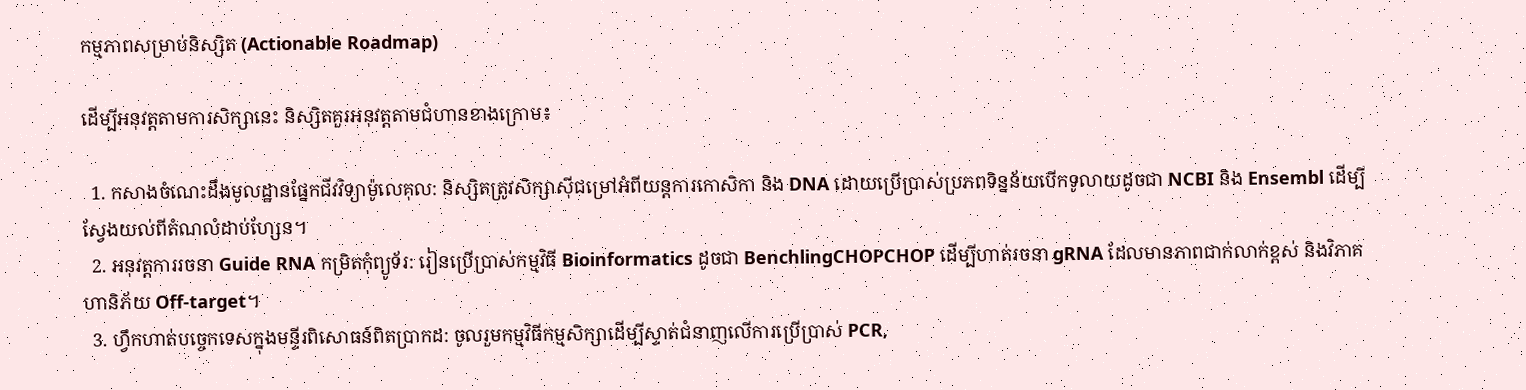កម្មភាពសម្រាប់និស្សិត (Actionable Roadmap)

ដើម្បីអនុវត្តតាមការសិក្សានេះ និស្សិតគួរអនុវត្តតាមជំហានខាងក្រោម៖

  1. កសាងចំណេះដឹងមូលដ្ឋានផ្នែកជីវវិទ្យាម៉ូលេគុល: និស្សិតត្រូវសិក្សាស៊ីជម្រៅអំពីយន្តការកោសិកា និង DNA ដោយប្រើប្រាស់ប្រភពទិន្នន័យបើកទូលាយដូចជា NCBI និង Ensembl ដើម្បីស្វែងយល់ពីតំណលំដាប់ហ្សែន។
  2. អនុវត្តការរចនា Guide RNA កម្រិតកុំព្យូទ័រ: រៀនប្រើប្រាស់កម្មវិធី Bioinformatics ដូចជា BenchlingCHOPCHOP ដើម្បីហាត់រចនា gRNA ដែលមានភាពជាក់លាក់ខ្ពស់ និងវិភាគហានិភ័យ Off-target។
  3. ហ្វឹកហាត់បច្ចេកទេសក្នុងមន្ទីរពិសោធន៍ពិតប្រាកដ: ចូលរួមកម្មវិធីកម្មសិក្សាដើម្បីស្ទាត់ជំនាញលើការប្រើប្រាស់ PCR,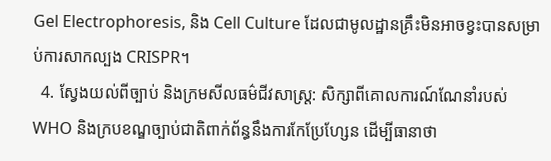Gel Electrophoresis, និង Cell Culture ដែលជាមូលដ្ឋានគ្រឹះមិនអាចខ្វះបានសម្រាប់ការសាកល្បង CRISPR។
  4. ស្វែងយល់ពីច្បាប់ និងក្រមសីលធម៌ជីវសាស្ត្រ: សិក្សាពីគោលការណ៍ណែនាំរបស់ WHO និងក្របខណ្ឌច្បាប់ជាតិពាក់ព័ន្ធនឹងការកែប្រែហ្សែន ដើម្បីធានាថា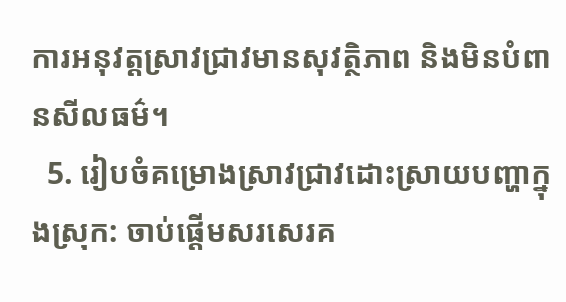ការអនុវត្តស្រាវជ្រាវមានសុវត្ថិភាព និងមិនបំពានសីលធម៌។
  5. រៀបចំគម្រោងស្រាវជ្រាវដោះស្រាយបញ្ហាក្នុងស្រុក: ចាប់ផ្តើមសរសេរគ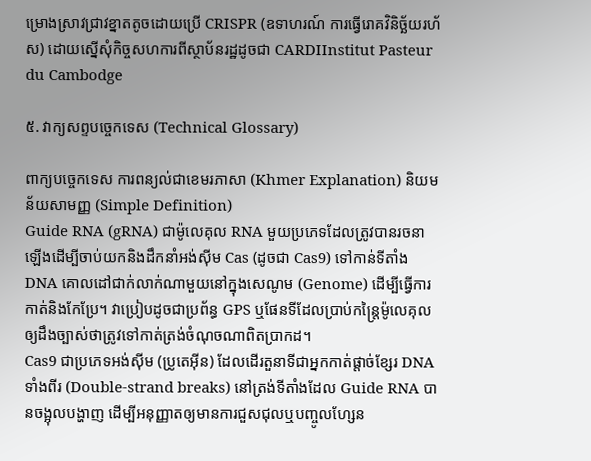ម្រោងស្រាវជ្រាវខ្នាតតូចដោយប្រើ CRISPR (ឧទាហរណ៍ ការធ្វើរោគវិនិច្ឆ័យរហ័ស) ដោយស្នើសុំកិច្ចសហការពីស្ថាប័នរដ្ឋដូចជា CARDIInstitut Pasteur du Cambodge

៥. វាក្យសព្ទបច្ចេកទេស (Technical Glossary)

ពាក្យបច្ចេកទេស ការពន្យល់ជាខេមរភាសា (Khmer Explanation) និយមន័យសាមញ្ញ (Simple Definition)
Guide RNA (gRNA) ជាម៉ូលេគុល RNA មួយប្រភេទដែលត្រូវបានរចនាឡើងដើម្បីចាប់យកនិងដឹកនាំអង់ស៊ីម Cas (ដូចជា Cas9) ទៅកាន់ទីតាំង DNA គោលដៅជាក់លាក់ណាមួយនៅក្នុងសេណូម (Genome) ដើម្បីធ្វើការកាត់និងកែប្រែ។ វាប្រៀបដូចជាប្រព័ន្ធ GPS ឬផែនទីដែលប្រាប់កន្ត្រៃម៉ូលេគុលឲ្យដឹងច្បាស់ថាត្រូវទៅកាត់ត្រង់ចំណុចណាពិតប្រាកដ។
Cas9 ជាប្រភេទអង់ស៊ីម (ប្រូតេអ៊ីន) ដែលដើរតួនាទីជាអ្នកកាត់ផ្តាច់ខ្សែរ DNA ទាំងពីរ (Double-strand breaks) នៅត្រង់ទីតាំងដែល Guide RNA បានចង្អុលបង្ហាញ ដើម្បីអនុញ្ញាតឲ្យមានការជួសជុលឬបញ្ចូលហ្សែន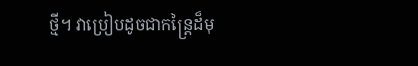ថ្មី។ វាប្រៀបដូចជាកន្ត្រៃដ៏មុ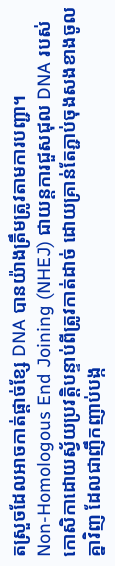តស្រួចដែលអាចកាត់ផ្តាច់ខ្សែ DNA បានយ៉ាងត្រឹមត្រូវតាមការបញ្ជា។
Non-Homologous End Joining (NHEJ) ជាយន្តការជួសជុល DNA របស់កោសិកាដោយស្វ័យប្រវត្តិបន្ទាប់ពីត្រូវកាត់ដាច់ ដោយគ្រាន់តែភ្ជាប់ចុងសងខាងចូលគ្នាវិញ ដែលជាញឹកញាប់បង្ក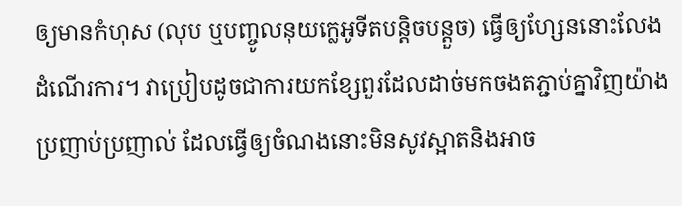ឲ្យមានកំហុស (លុប ឬបញ្ចូលនុយក្លេអូទីតបន្តិចបន្តួច) ធ្វើឲ្យហ្សែននោះលែងដំណើរការ។ វាប្រៀបដូចជាការយកខ្សែពួរដែលដាច់មកចងតភ្ជាប់គ្នាវិញយ៉ាងប្រញាប់ប្រញាល់ ដែលធ្វើឲ្យចំណងនោះមិនសូវស្អាតនិងអាច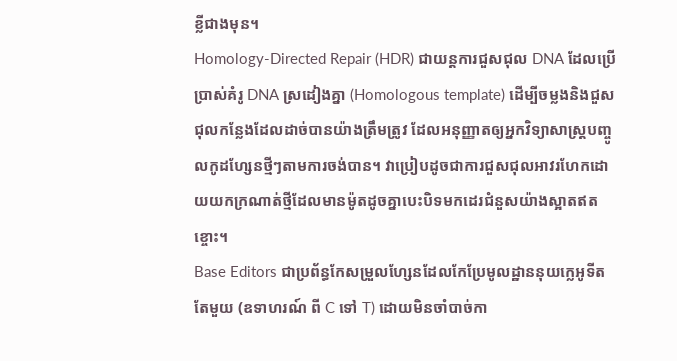ខ្លីជាងមុន។
Homology-Directed Repair (HDR) ជាយន្តការជួសជុល DNA ដែលប្រើប្រាស់គំរូ DNA ស្រដៀងគ្នា (Homologous template) ដើម្បីចម្លងនិងជួសជុលកន្លែងដែលដាច់បានយ៉ាងត្រឹមត្រូវ ដែលអនុញ្ញាតឲ្យអ្នកវិទ្យាសាស្ត្របញ្ចូលកូដហ្សែនថ្មីៗតាមការចង់បាន។ វាប្រៀបដូចជាការជួសជុលអាវរហែកដោយយកក្រណាត់ថ្មីដែលមានម៉ូតដូចគ្នាបេះបិទមកដេរជំនួសយ៉ាងស្អាតឥតខ្ចោះ។
Base Editors ជាប្រព័ន្ធកែសម្រួលហ្សែនដែលកែប្រែមូលដ្ឋាននុយក្លេអូទីតតែមួយ (ឧទាហរណ៍ ពី C ទៅ T) ដោយមិនចាំបាច់កា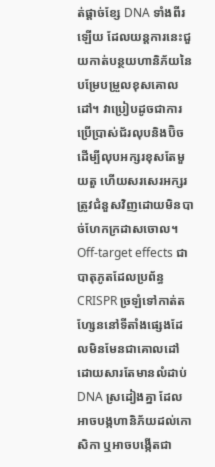ត់ផ្តាច់ខ្សែ DNA ទាំងពីរឡើយ ដែលយន្តការនេះជួយកាត់បន្ថយហានិភ័យនៃបម្រែបម្រួលខុសគោលដៅ។ វាប្រៀបដូចជាការប្រើប្រាស់ជ័រលុបនិងប៊ិចដើម្បីលុបអក្សរខុសតែមួយតួ ហើយសរសេរអក្សរត្រូវជំនួសវិញដោយមិនបាច់ហែកក្រដាសចោល។
Off-target effects ជាបាតុភូតដែលប្រព័ន្ធ CRISPR ច្រឡំទៅកាត់តហ្សែននៅទីតាំងផ្សេងដែលមិនមែនជាគោលដៅ ដោយសារតែមានលំដាប់ DNA ស្រដៀងគ្នា ដែលអាចបង្កហានិភ័យដល់កោសិកា ឬអាចបង្កើតជា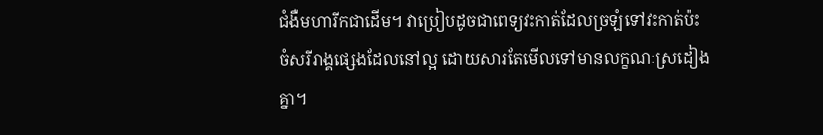ជំងឺមហារីកជាដើម។ វាប្រៀបដូចជាពេទ្យវះកាត់ដែលច្រឡំទៅវះកាត់ប៉ះចំសរីរាង្គផ្សេងដែលនៅល្អ ដោយសារតែមើលទៅមានលក្ខណៈស្រដៀងគ្នា។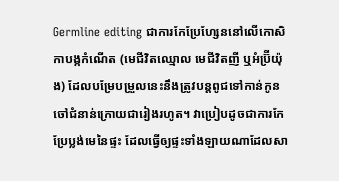Germline editing ជាការកែប្រែហ្សែននៅលើកោសិកាបង្កកំណើត (មេជីវិតឈ្មោល មេជីវិតញី ឬអំប្រ៊ីយ៉ុង) ដែលបម្រែបម្រួលនេះនឹងត្រូវបន្តពូជទៅកាន់កូនចៅជំនាន់ក្រោយជារៀងរហូត។ វាប្រៀបដូចជាការកែប្រែប្លង់មេនៃផ្ទះ ដែលធ្វើឲ្យផ្ទះទាំងឡាយណាដែលសា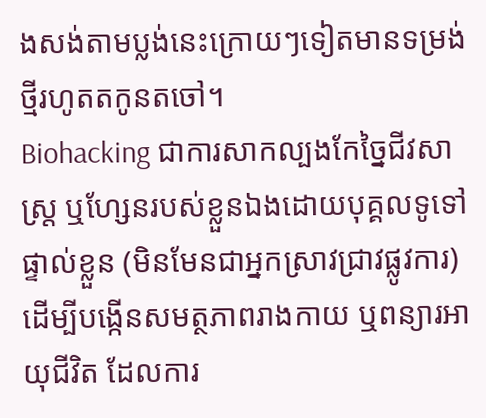ងសង់តាមប្លង់នេះក្រោយៗទៀតមានទម្រង់ថ្មីរហូតតកូនតចៅ។
Biohacking ជាការសាកល្បងកែច្នៃជីវសាស្ត្រ ឬហ្សែនរបស់ខ្លួនឯងដោយបុគ្គលទូទៅផ្ទាល់ខ្លួន (មិនមែនជាអ្នកស្រាវជ្រាវផ្លូវការ) ដើម្បីបង្កើនសមត្ថភាពរាងកាយ ឬពន្យារអាយុជីវិត ដែលការ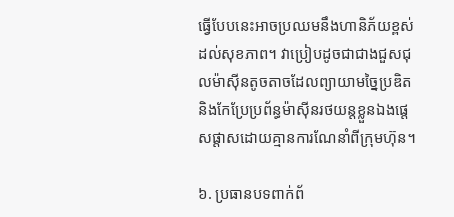ធ្វើបែបនេះអាចប្រឈមនឹងហានិភ័យខ្ពស់ដល់សុខភាព។ វាប្រៀបដូចជាជាងជួសជុលម៉ាស៊ីនតូចតាចដែលព្យាយាមច្នៃប្រឌិតនិងកែប្រែប្រព័ន្ធម៉ាស៊ីនរថយន្តខ្លួនឯងផ្តេសផ្តាសដោយគ្មានការណែនាំពីក្រុមហ៊ុន។

៦. ប្រធានបទពាក់ព័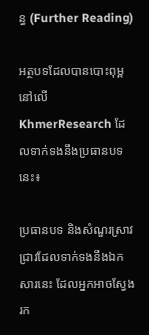ន្ធ (Further Reading)

អត្ថបទដែលបានបោះពុម្ពនៅលើ KhmerResearch ដែលទាក់ទងនឹងប្រធានបទនេះ៖

ប្រធានបទ និងសំណួរស្រាវជ្រាវដែលទាក់ទងនឹងឯកសារនេះ ដែលអ្នកអាចស្វែងរក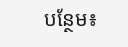បន្ថែម៖